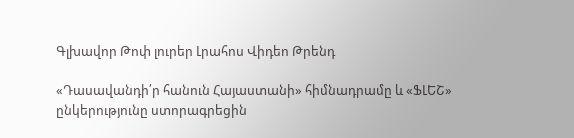Գլխավոր Թոփ լուրեր Լրահոս Վիդեո Թրենդ

«Դասավանդի՛ր հանուն Հայաստանի» հիմնադրամը և «ՖԼԵՇ» ընկերությունը ստորագրեցին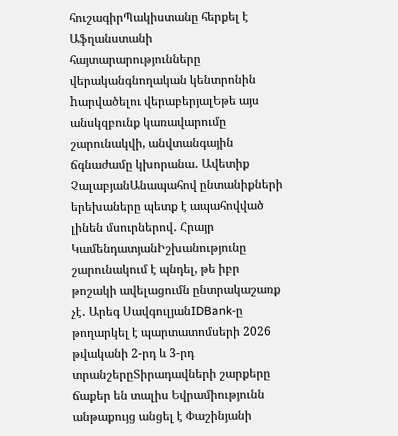հուշագիրՊակիստանը հերքել է Աֆղանստանի հայտարարությունները վերականգնողական կենտրոնին hարվածելու վերաբերյալԵթե այս անսկզբունք կառավարումը շարունակվի, անվտանգային ճգնաժամը կխորանա․ Ավետիք ՉալաբյանԱնապահով ընտանիքների երեխաները պետք է ապահովված լինեն մսուրներով․ Հրայր ԿամենդատյանԻշխանությունը շարունակում է պնդել, թե իբր թոշակի ավելացումն ընտրակաշառք չէ․ Արեգ ՍավգուլյանIDBank-ը թողարկել է պարտատոմսերի 2026 թվականի 2-րդ և 3-րդ տրանշերըՏիրադավների շարքերը ճաքեր են տալիս Եվրամիությունն անթաքույց անցել է Փաշինյանի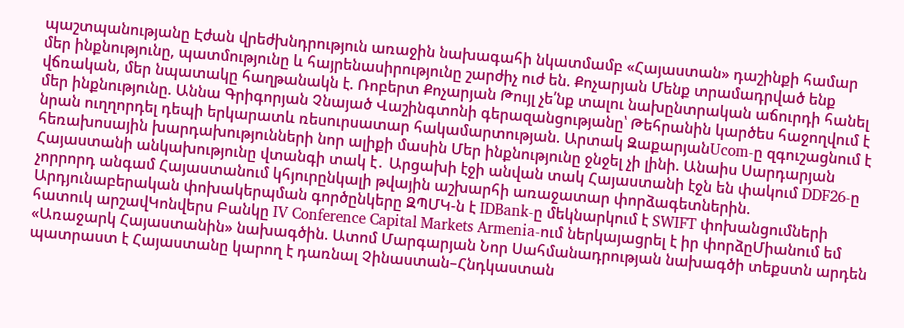պաշտպանությանը Էժան վրեժխնդրություն առաջին նախագահի նկատմամբ «Հայաստան» դաշինքի համար մեր ինքնությունը, պատմությունը և հայրենասիրությունը շարժիչ ուժ են. Քոչարյան Մենք տրամադրված ենք վճռական, մեր նպատակը հաղթանակն է. Ռոբերտ Քոչարյան Թույլ չե՛նք տալու նախընտրական աճուրդի հանել մեր ինքնությունը. Աննա Գրիգորյան Չնայած Վաշինգտոնի գերազանցությանը՝ Թեհրանին կարծես հաջողվում է նրան ուղղորդել դեպի երկարատև ռեսուրսատար հակամարտության. Արտակ ԶաքարյանUcom-ը զգուշացնում է հեռախոսային խարդախությունների նոր ալիքի մասին Մեր ինքնությունը ջնջել չի լինի. Անաիս Սարդարյան Հայաստանի անկախությունը վտանգի տակ է․ Արցախի էջի անվան տակ Հայաստանի էջն են փակում DDF26-ը չորրորդ անգամ Հայաստանում կհյուրընկալի թվային աշխարհի առաջատար փորձագետներին. Արդյունաբերական փոխակերպման գործընկերը ԶՊՄԿ-ն է IDBank-ը մեկնարկում է SWIFT փոխանցումների հատուկ արշավԿոնվերս Բանկը IV Conference Capital Markets Armenia-ում ներկայացրել է իր փորձըՄիանում եմ «Առաջարկ Հայաստանին» նախագծին. Ատոմ Մարգարյան Նոր Սահմանադրության նախագծի տեքստն արդեն պատրաստ է Հայաստանը կարող է դառնալ Չինաստան–Հնդկաստան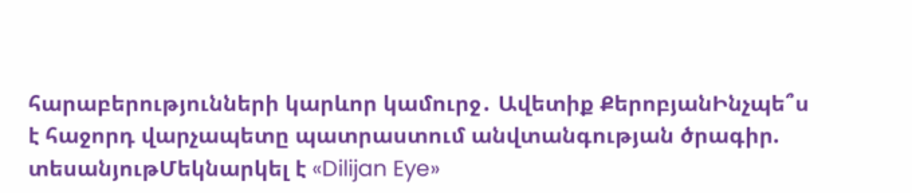հարաբերությունների կարևոր կամուրջ․ Ավետիք ՔերոբյանԻնչպե՞ս է հաջորդ վարչապետը պատրաստում անվտանգության ծրագիր. տեսանյութՄեկնարկել է «Dilijan Eye»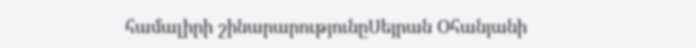համալիրի շինարարությունըՍեյրան Օհանյանի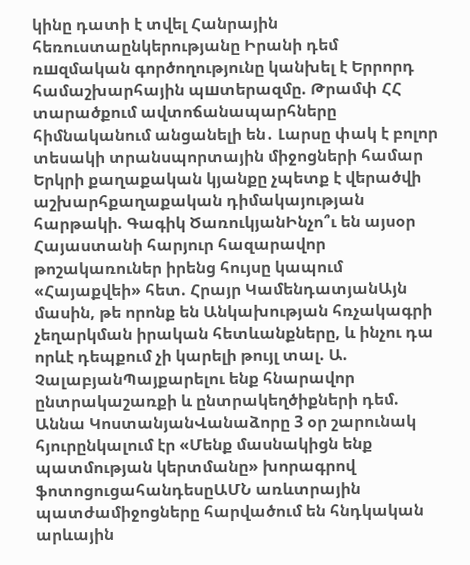կինը դատի է տվել Հանրային հեռուստաընկերությանը Իրանի դեմ ռшզմական գործողությունը կանխել է Երրորդ համաշխարհային պшտերազմը. Թրամփ ՀՀ տարածքում ավտոճանապարհները հիմնականում անցանելի են․ Լարսը փակ է բոլոր տեսակի տրանսպորտային միջոցների համար Երկրի քաղաքական կյանքը չպետք է վերածվի աշխարհքաղաքական դիմակայության հարթակի. Գագիկ ԾառուկյանԻնչո՞ւ են այսօր Հայաստանի հարյուր հազարավոր թոշակառուներ իրենց հույսը կապում «Հայաքվեի» հետ. Հրայր ԿամենդատյանԱյն մասին, թե որոնք են Անկախության հռչակագրի չեղարկման իրական հետևանքները, և ինչու դա որևէ դեպքում չի կարելի թույլ տալ. Ա. ՉալաբյանՊայքարելու ենք հնարավոր ընտրակաշառքի և ընտրակեղծիքների դեմ. Աննա ԿոստանյանՎանաձորը 3 օր շարունակ հյուրընկալում էր «Մենք մասնակիցն ենք պատմության կերտմանը» խորագրով ֆոտոցուցահանդեսըԱՄՆ առևտրային պատժամիջոցները հարվածում են հնդկական արևային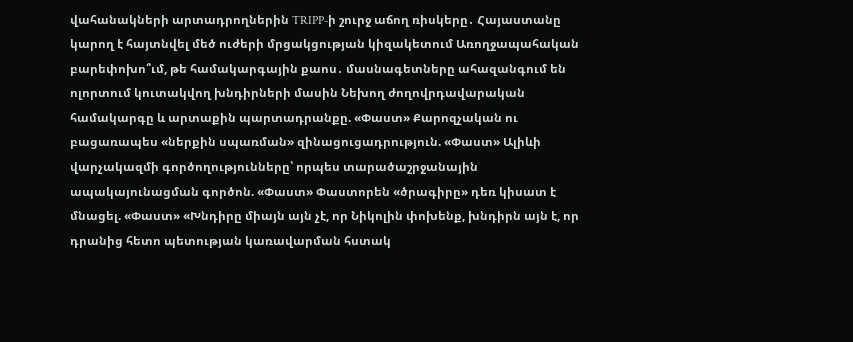վահանակների արտադրողներին TRIPP-ի շուրջ աճող ռիսկերը․ Հայաստանը կարող է հայտնվել մեծ ուժերի մրցակցության կիզակետում Առողջապահական բարեփոխո՞ւմ, թե համակարգային քաոս․ մասնագետները ահազանգում են ոլորտում կուտակվող խնդիրների մասին Նեխող ժողովրդավարական համակարգը և արտաքին պարտադրանքը. «Փաստ» Քարոզչական ու բացառապես «ներքին սպառման» զինացուցադրություն. «Փաստ» Ալիևի վարչակազմի գործողությունները՝ որպես տարածաշրջանային ապակայունացման գործոն. «Փաստ» Փաստորեն «ծրագիրը» դեռ կիսատ է մնացել. «Փաստ» «Խնդիրը միայն այն չէ, որ Նիկոլին փոխենք, խնդիրն այն է, որ դրանից հետո պետության կառավարման հստակ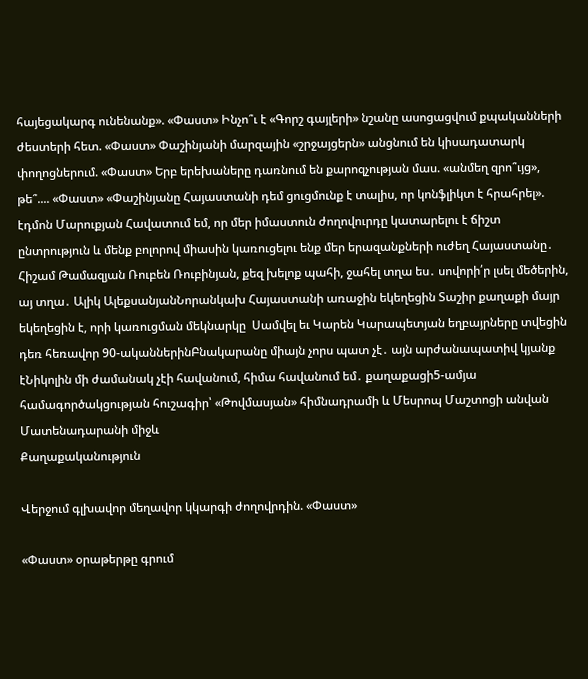հայեցակարգ ունենանք». «Փաստ» Ինչո՞ւ է «Գորշ գայլերի» նշանը ասոցացվում քպականների ժեստերի հետ. «Փաստ» Փաշինյանի մարզային «շրջայցերն» անցնում են կիսադատարկ փողոցներում. «Փաստ» Երբ երեխաները դառնում են քարոզչության մաս. «անմեղ զրո՞ւյց», թե՞.... «Փաստ» «Փաշինյանը Հայաստանի դեմ ցուցմունք է տալիս, որ կոնֆլիկտ է հրահրել». էդմոն Մարուքյան Հավատում եմ, որ մեր իմաստուն ժողովուրդը կատարելու է ճիշտ ընտրություն և մենք բոլորով միասին կառուցելու ենք մեր երազանքների ուժեղ Հայաստանը․ Հիշամ Թամազյան Ռուբեն Ռուբինյան, քեզ խելոք պահի, ջահել տղա ես․ սովորի՛ր լսել մեծերին, այ տղա․ Ալիկ ԱլեքսանյանՆորանկախ Հայաստանի առաջին եկեղեցին Տաշիր քաղաքի մայր եկեղեցին է, որի կառուցման մեկնարկը  Սամվել եւ Կարեն Կարապետյան եղբայրները տվեցին դեռ հեռավոր 90-ականներինԲնակարանը միայն չորս պատ չէ․ այն արժանապատիվ կյանք էՆիկոլին մի ժամանակ չէի հավանում, հիմա հավանում եմ․ քաղաքացի5-ամյա համագործակցության հուշագիր՝ «Թովմասյան» հիմնադրամի և Մեսրոպ Մաշտոցի անվան Մատենադարանի միջև
Քաղաքականություն

Վերջում գլխավոր մեղավոր կկարգի ժողովրդին. «Փաստ»

«Փաստ» օրաթերթը գրում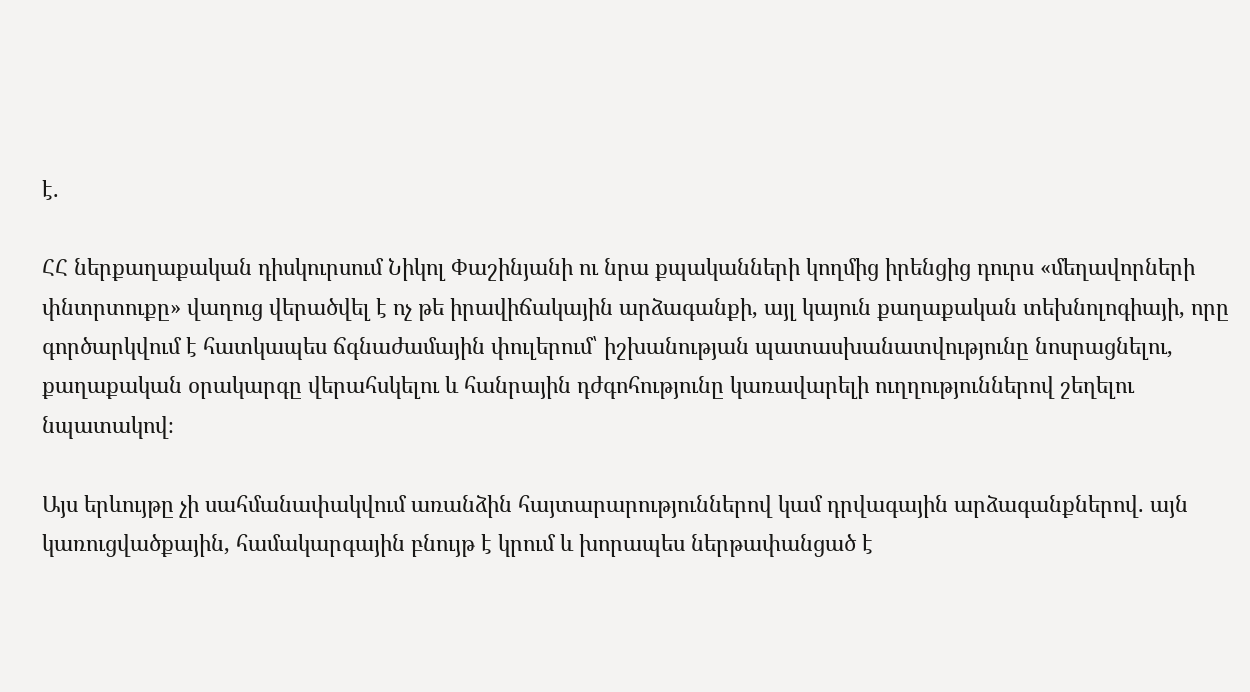է.

ՀՀ ներքաղաքական դիսկուրսում Նիկոլ Փաշինյանի ու նրա քպականների կողմից իրենցից դուրս «մեղավորների փնտրտուքը» վաղուց վերածվել է ոչ թե իրավիճակային արձագանքի, այլ կայուն քաղաքական տեխնոլոգիայի, որը գործարկվում է հատկապես ճգնաժամային փուլերում՝ իշխանության պատասխանատվությունը նոսրացնելու, քաղաքական օրակարգը վերահսկելու և հանրային դժգոհությունը կառավարելի ուղղություններով շեղելու նպատակով։

Այս երևույթը չի սահմանափակվում առանձին հայտարարություններով կամ դրվագային արձագանքներով. այն կառուցվածքային, համակարգային բնույթ է կրում և խորապես ներթափանցած է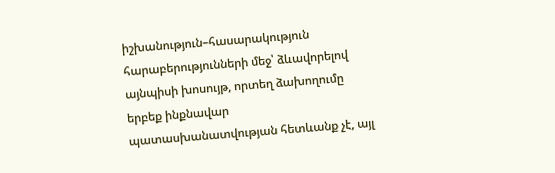իշխանություն–հասարակություն հարաբերությունների մեջ՝ ձևավորելով այնպիսի խոսույթ, որտեղ ձախողումը երբեք ինքնավար պատասխանատվության հետևանք չէ, այլ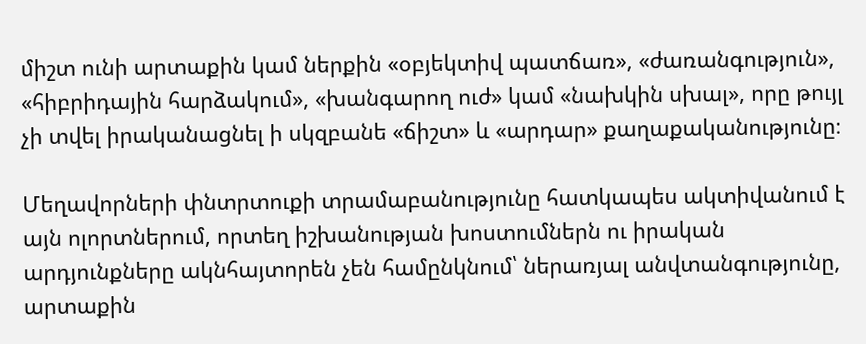միշտ ունի արտաքին կամ ներքին «օբյեկտիվ պատճառ», «ժառանգություն», «հիբրիդային հարձակում», «խանգարող ուժ» կամ «նախկին սխալ», որը թույլ չի տվել իրականացնել ի սկզբանե «ճիշտ» և «արդար» քաղաքականությունը։

Մեղավորների փնտրտուքի տրամաբանությունը հատկապես ակտիվանում է այն ոլորտներում, որտեղ իշխանության խոստումներն ու իրական արդյունքները ակնհայտորեն չեն համընկնում՝ ներառյալ անվտանգությունը, արտաքին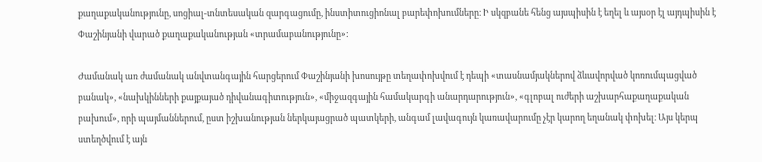քաղաքականությունը, սոցիալ-տնտեսական զարգացումը, ինստիտուցիոնալ բարեփոխումները։ Ի սկզբանե հենց այսպիսին է եղել և այսօր էլ այդպիսին է Փաշինյանի վարած քաղաքականության «տրամաբանությունը»:

Ժամանակ առ ժամանակ անվտանգային հարցերում Փաշինյանի խոսույթը տեղափոխվում է դեպի «տասնամյակներով ձևավորված կոռումպացված բանակ», «նախկինների քայքայած դիվանագիտություն», «միջազգային համակարգի անարդարություն», «գլոբալ ուժերի աշխարհաքաղաքական բախում», որի պայմաններում, ըստ իշխանության ներկայացրած պատկերի, անգամ լավագույն կառավարումը չէր կարող եղանակ փոխել։ Այս կերպ ստեղծվում է այն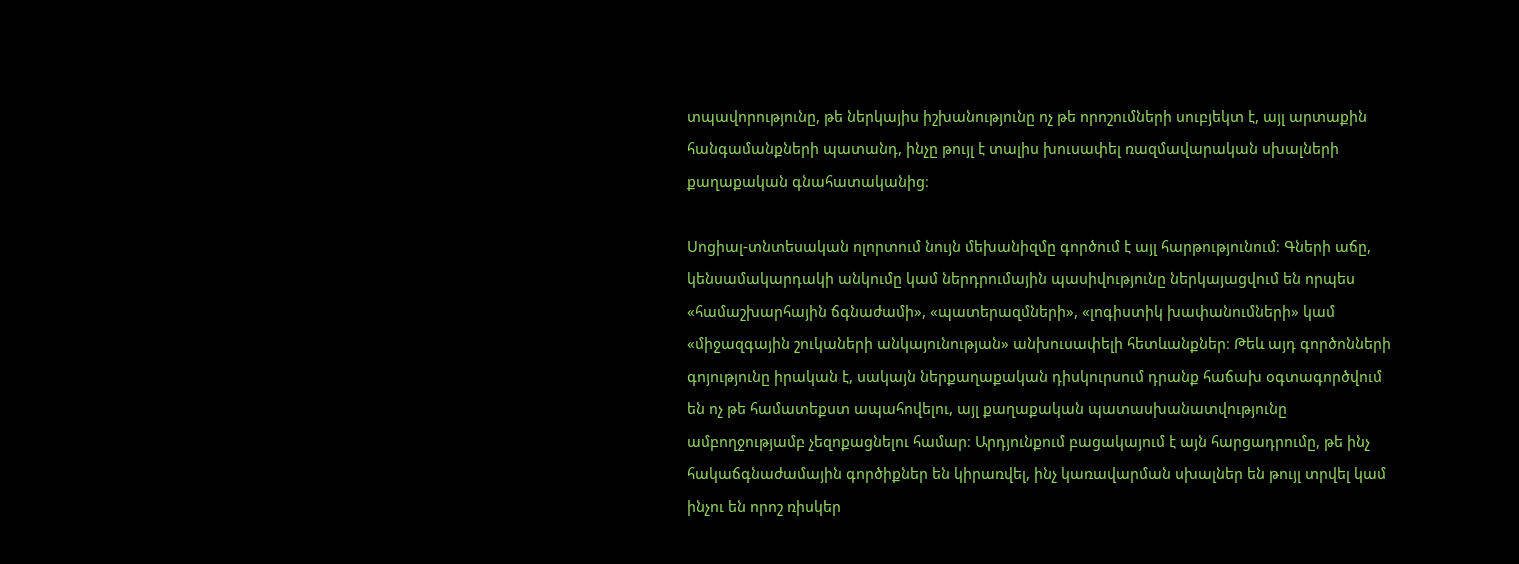տպավորությունը, թե ներկայիս իշխանությունը ոչ թե որոշումների սուբյեկտ է, այլ արտաքին հանգամանքների պատանդ, ինչը թույլ է տալիս խուսափել ռազմավարական սխալների քաղաքական գնահատականից։

Սոցիալ-տնտեսական ոլորտում նույն մեխանիզմը գործում է այլ հարթությունում։ Գների աճը, կենսամակարդակի անկումը կամ ներդրումային պասիվությունը ներկայացվում են որպես «համաշխարհային ճգնաժամի», «պատերազմների», «լոգիստիկ խափանումների» կամ «միջազգային շուկաների անկայունության» անխուսափելի հետևանքներ։ Թեև այդ գործոնների գոյությունը իրական է, սակայն ներքաղաքական դիսկուրսում դրանք հաճախ օգտագործվում են ոչ թե համատեքստ ապահովելու, այլ քաղաքական պատասխանատվությունը ամբողջությամբ չեզոքացնելու համար։ Արդյունքում բացակայում է այն հարցադրումը, թե ինչ հակաճգնաժամային գործիքներ են կիրառվել, ինչ կառավարման սխալներ են թույլ տրվել կամ ինչու են որոշ ռիսկեր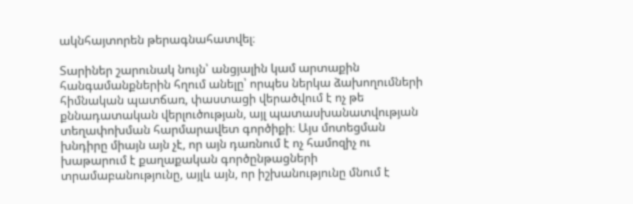ակնհայտորեն թերագնահատվել։

Տարիներ շարունակ նույն՝ անցյալին կամ արտաքին հանգամանքներին հղում անելը՝ որպես ներկա ձախողումների հիմնական պատճառ, փաստացի վերածվում է ոչ թե քննադատական վերլուծության, այլ պատասխանատվության տեղափոխման հարմարավետ գործիքի։ Այս մոտեցման խնդիրը միայն այն չէ, որ այն դառնում է ոչ համոզիչ ու խաթարում է քաղաքական գործընթացների տրամաբանությունը, այլև այն, որ իշխանությունը մնում է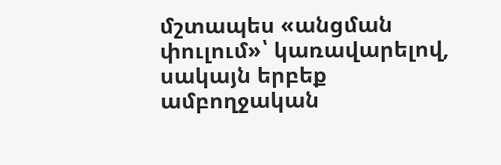մշտապես «անցման փուլում»՝ կառավարելով, սակայն երբեք ամբողջական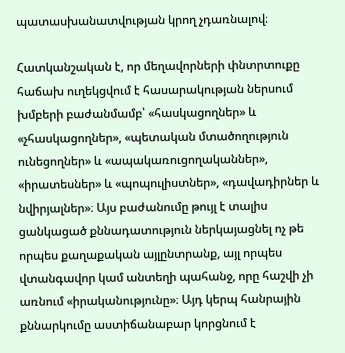պատասխանատվության կրող չդառնալով։

Հատկանշական է, որ մեղավորների փնտրտուքը հաճախ ուղեկցվում է հասարակության ներսում խմբերի բաժանմամբ՝ «հասկացողներ» և «չհասկացողներ», «պետական մտածողություն ունեցողներ» և «ապակառուցողականներ», «իրատեսներ» և «պոպուլիստներ», «դավադիրներ և նվիրյալներ»։ Այս բաժանումը թույլ է տալիս ցանկացած քննադատություն ներկայացնել ոչ թե որպես քաղաքական այլընտրանք, այլ որպես վտանգավոր կամ անտեղի պահանջ, որը հաշվի չի առնում «իրականությունը»։ Այդ կերպ հանրային քննարկումը աստիճանաբար կորցնում է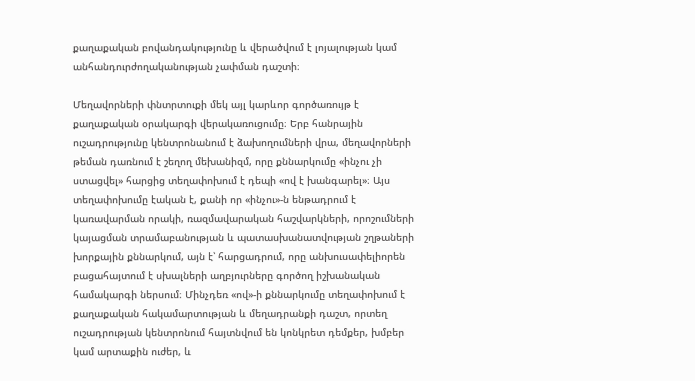քաղաքական բովանդակությունը և վերածվում է լոյալության կամ անհանդուրժողականության չափման դաշտի։

Մեղավորների փնտրտուքի մեկ այլ կարևոր գործառույթ է քաղաքական օրակարգի վերակառուցումը։ Երբ հանրային ուշադրությունը կենտրոնանում է ձախողումների վրա, մեղավորների թեման դառնում է շեղող մեխանիզմ, որը քննարկումը «ինչու չի ստացվել» հարցից տեղափոխում է դեպի «ով է խանգարել»։ Այս տեղափոխումը էական է, քանի որ «ինչու»-ն ենթադրում է կառավարման որակի, ռազմավարական հաշվարկների, որոշումների կայացման տրամաբանության և պատասխանատվության շղթաների խորքային քննարկում, այն է՝ հարցադրում, որը անխուսափելիորեն բացահայտում է սխալների աղբյուրները գործող իշխանական համակարգի ներսում։ Մինչդեռ «ով»-ի քննարկումը տեղափոխում է քաղաքական հակամարտության և մեղադրանքի դաշտ, որտեղ ուշադրության կենտրոնում հայտնվում են կոնկրետ դեմքեր, խմբեր կամ արտաքին ուժեր, և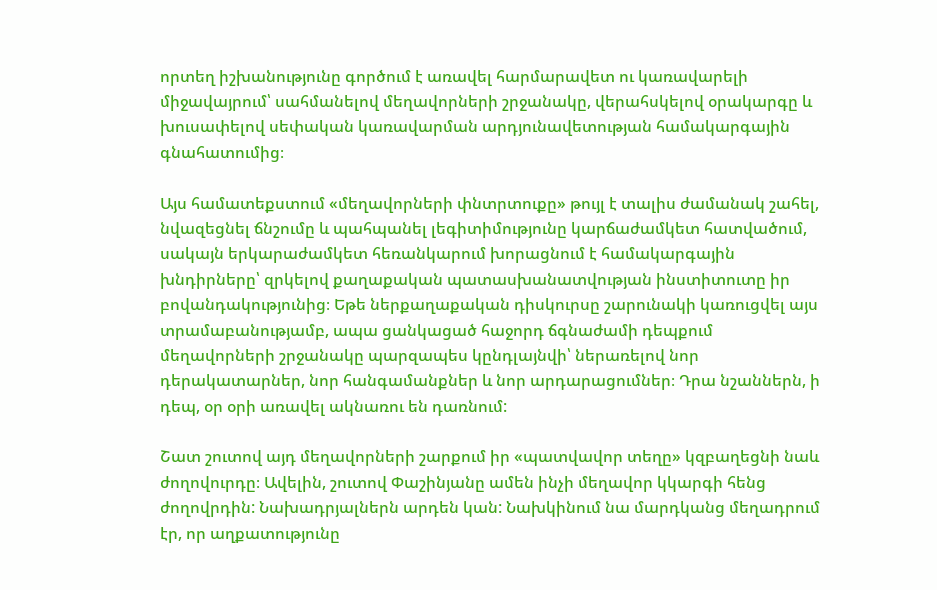որտեղ իշխանությունը գործում է առավել հարմարավետ ու կառավարելի միջավայրում՝ սահմանելով մեղավորների շրջանակը, վերահսկելով օրակարգը և խուսափելով սեփական կառավարման արդյունավետության համակարգային գնահատումից։

Այս համատեքստում «մեղավորների փնտրտուքը» թույլ է տալիս ժամանակ շահել, նվազեցնել ճնշումը և պահպանել լեգիտիմությունը կարճաժամկետ հատվածում, սակայն երկարաժամկետ հեռանկարում խորացնում է համակարգային խնդիրները՝ զրկելով քաղաքական պատասխանատվության ինստիտուտը իր բովանդակությունից։ Եթե ներքաղաքական դիսկուրսը շարունակի կառուցվել այս տրամաբանությամբ, ապա ցանկացած հաջորդ ճգնաժամի դեպքում մեղավորների շրջանակը պարզապես կընդլայնվի՝ ներառելով նոր դերակատարներ, նոր հանգամանքներ և նոր արդարացումներ։ Դրա նշաններն, ի դեպ, օր օրի առավել ակնառու են դառնում:

Շատ շուտով այդ մեղավորների շարքում իր «պատվավոր տեղը» կզբաղեցնի նաև ժողովուրդը։ Ավելին, շուտով Փաշինյանը ամեն ինչի մեղավոր կկարգի հենց ժողովրդին: Նախադրյալներն արդեն կան: Նախկինում նա մարդկանց մեղադրում էր, որ աղքատությունը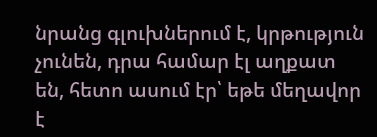նրանց գլուխներում է, կրթություն չունեն, դրա համար էլ աղքատ են, հետո ասում էր՝ եթե մեղավոր է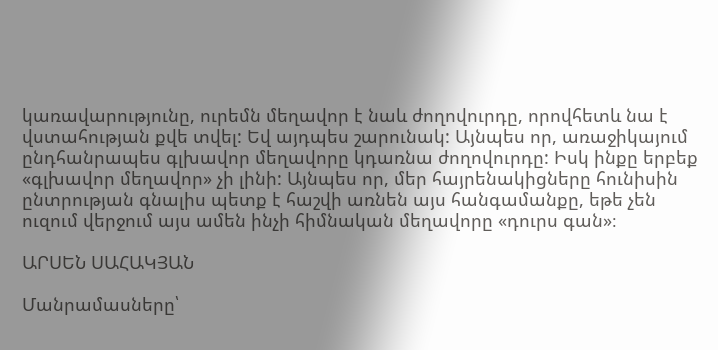կառավարությունը, ուրեմն մեղավոր է նաև ժողովուրդը, որովհետև նա է վստահության քվե տվել: Եվ այդպես շարունակ: Այնպես որ, առաջիկայում ընդհանրապես գլխավոր մեղավորը կդառնա ժողովուրդը: Իսկ ինքը երբեք «գլխավոր մեղավոր» չի լինի: Այնպես որ, մեր հայրենակիցները հունիսին ընտրության գնալիս պետք է հաշվի առնեն այս հանգամանքը, եթե չեն ուզում վերջում այս ամեն ինչի հիմնական մեղավորը «դուրս գան»։

ԱՐՍԵՆ ՍԱՀԱԿՅԱՆ

Մանրամասները՝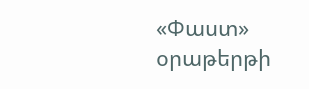«Փաստ» օրաթերթի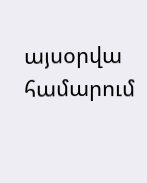այսօրվա համարում